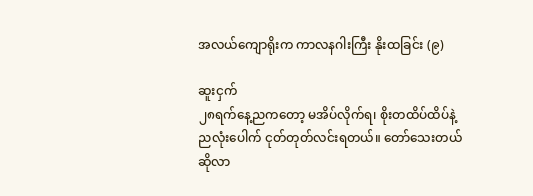အလယ်ကျောရိုးက ကာလနဂါးကြီး နိုးထခြင်း (၉)

ဆူးငှက်
၂၈ရက်နေ့ညကတော့ မအိပ်လိုက်ရ၊ စိုးတထိပ်ထိပ်နဲ့ ညလုံးပေါက် ငုတ်တုတ်လင်းရတယ်။ တော်သေးတယ် ဆိုလာ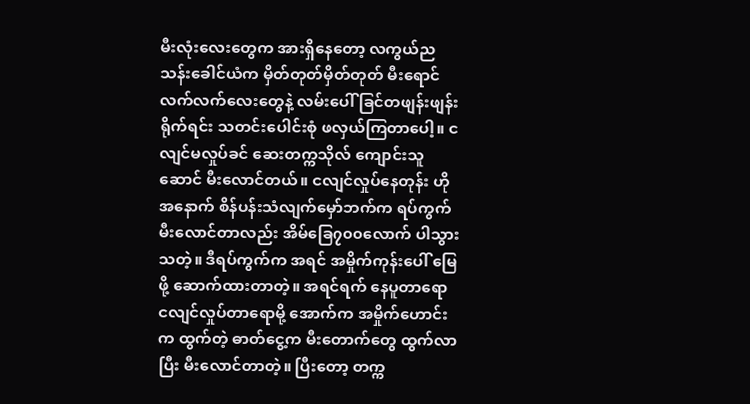မီးလုံးလေးတွေက အားရှိနေတော့ လကွယ်ညသန်းခေါင်ယံက မှိတ်တုတ်မှိတ်တုတ် မီးရောင်လက်လက်လေးတွေနဲ့ လမ်းပေါ် ခြင်တဖျန်းဖျန်းရိုက်ရင်း သတင်းပေါင်းစုံ ဖလှယ်ကြတာပေါ့။ ငလျင်မလှုပ်ခင် ဆေးတက္ကသိုလ် ကျောင်းသူဆောင် မီးလောင်တယ်။ ငလျင်လှုပ်နေတုန်း ဟို အနောက် စိန်ပန်းသံလျက်မှော်ဘက်က ရပ်ကွက် မီးလောင်တာလည်း အိမ်ခြေ၇၀၀လောက် ပါသွားသတဲ့။ ဒီရပ်ကွက်က အရင် အမှိုက်ကုန်းပေါ် မြေဖို့ ဆောက်ထားတာတဲ့။ အရင်ရက် နေပူတာရော ငလျင်လှုပ်တာရောမို့ အောက်က အမှိုက်ဟောင်းက ထွက်တဲ့ ဓာတ်ငွေ့က မီးတောက်တွေ ထွက်လာပြီး မီးလောင်တာတဲ့။ ပြီးတော့ တက္က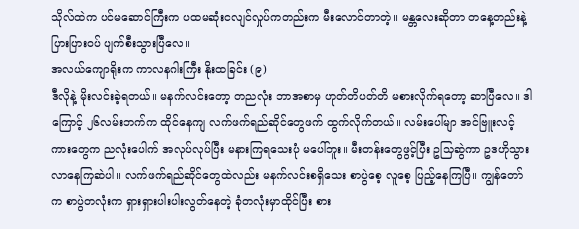သိုလ်ထဲက ပင်မဆောင်ကြီးက ပထမဆုံးငလျင်လှုပ်ကတည်းက မီးလောင်တာတဲ့။ မန္တလေးဆိုတာ တနေ့တည်းနဲ့ ပြားပြားဝပ် ပျက်စီးသွားပြီလေ။
အလယ်ကျောရိုးက ကာလနဂါးကြီး နိုးထခြင်း (၉)
ဒီလိုနဲ့ မိုးလင်းခဲ့ရတယ်။ မနက်လင်းတော့ တညလုံး ဘာအစာမှ ဟုတ်တိပတ်တိ မစားလိုက်ရတော့ ဆာပြီလေ။ ဒါကြောင့် ၂၆လမ်းဘက်က ထိုင်နေကျ လက်ဖက်ရည်ဆိုင်တွေဖက် ထွက်လိုက်တယ်။ လမ်းပေါ်မျာ အင်ဗြူးလင့်ကားတွေက ညလုံးပေါက် အလုပ်လုပ်ပြီး မနားကြရသေးပုံ မပေါ်ဘူး။ မီးတန်းတွေဖွင့်ပြီး ဥသြဆွဲကာ ဥဒဟိုသွားလာနေကြဆဲပါ။ လက်ဖက်ရည်ဆိုင်တွေထဲလည်း မနက်လင်းစရှိသေး စာပွဲစေ့ လူစေ့ ပြည့်နေကြပြီ။ ကျွန်တော်က စာပွဲတလုံးက ရှားရှားပါးပါးလွတ်နေတဲ့ ခုံတလုံးမှာထိုင်ပြီး စား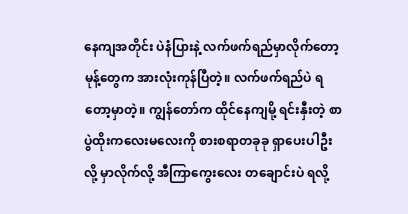နေကျအတိုင်း ပဲနံပြားနဲ့ လက်ဖက်ရည်မှာလိုက်တော့ မုန့်တွေက အားလုံးကုန်ပြီတဲ့။ လက်ဖက်ရည်ပဲ ရတော့မှာတဲ့။ ကျွန်တော်က ထိုင်နေကျမို့ ရင်းနှီးတဲ့ စာပွဲထိုးကလေးမလေးကို စားစရာတခုခု ရှာပေးပါဦးလို့ မှာလိုက်လို့ အီကြာကွေးလေး တချောင်းပဲ ရလို့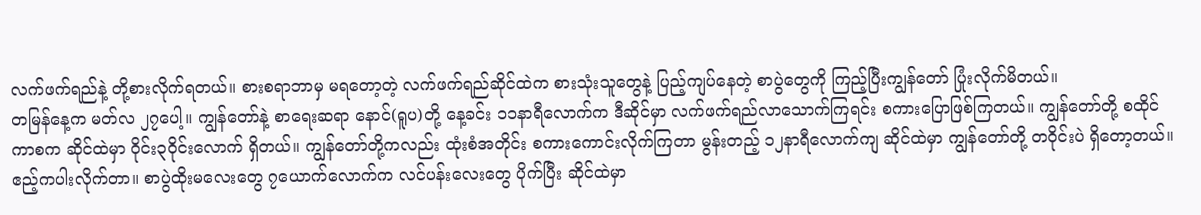လက်ဖက်ရည်နဲ့ တို့စားလိုက်ရတယ်။ စားစရာဘာမှ မရတော့တဲ့ လက်ဖက်ရည်ဆိုင်ထဲက စားသုံးသူတွေနဲ့ ပြည့်ကျပ်နေတဲ့ စာပွဲတွေကို ကြည့်ပြီးကျွန်တော် ပြုံးလိုက်မိတယ်။
တမြန်နေ့က မတ်လ ၂၇ပေါ့။ ကျွန်တော်နဲ့ စာရေးဆရာ နောင်(ရူပ)တို့ နေ့ခင်း ၁၁နာရီလောက်က ဒီဆိုင်မှာ လက်ဖက်ရည်လာသောက်ကြရင်း စကားပြောဖြစ်ကြတယ်။ ကျွန်တော်တို့ စထိုင်ကာစက ဆိုင်ထဲမှာ ဝိုင်း၃ဝိုင်းလောက် ရှိတယ်။ ကျွန်တော်တို့ကလည်း ထုံးစံအတိုင်း စကားကောင်းလိုက်ကြတာ မွန်းတည့် ၁၂နာရီလောက်ကျ ဆိုင်ထဲမှာ ကျွန်တော်တို့ တဝိုင်းပဲ ရှိတော့တယ်။ ဧည့်ကပါးလိုက်တာ။ စာပွဲထိုးမလေးတွေ ၇ယောက်လောက်က လင်ပန်းလေးတွေ ပိုက်ပြီး ဆိုင်ထဲမှာ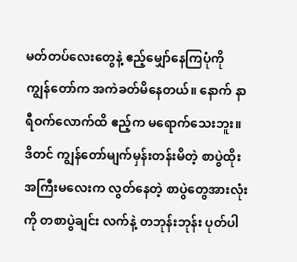မတ်တပ်လေးတွေနဲ့ ဧည့်မျှော်နေကြပုံကို ကျွန်တော်က အကဲခတ်မိနေတယ်။ နောက် နာရီဝက်လောက်ထိ ဧည့်က မရောက်သေးဘူး။ ဒိတင် ကျွန်တော်မျက်မှန်းတန်းမိတဲ့ စာပွဲထိုးအကြီးမလေးက လွတ်နေတဲ့ စာပွဲတွေအားလုံးကို တစာပွဲချင်း လက်နဲ့ တဘုန်းဘုန်း ပုတ်ပါ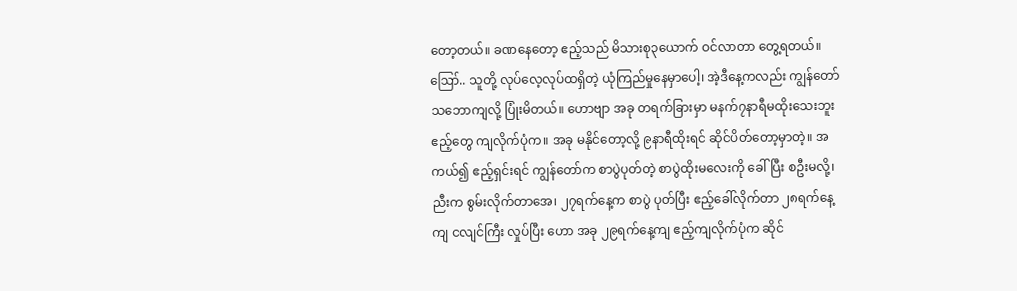တော့တယ်။ ခဏနေတော့ ဧည့်သည် မိသားစု၃ယောက် ဝင်လာတာ တွေ့ရတယ်။ ဪ.. သူတို့ လုပ်လေ့လုပ်ထရှိတဲ့ ယုံကြည်မှုနေမှာပေါ့၊ အဲ့ဒီနေ့ကလည်း ကျွန်တော် သဘောကျလို့ ပြုံးမိတယ်။ ဟောဗျာ အခု တရက်ခြားမှာ မနက်၇နာရီမထိုးသေးဘူး ဧည့်တွေ ကျလိုက်ပုံက။ အခု မနိုင်တော့လို့ ၉နာရီထိုးရင် ဆိုင်ပိတ်တော့မှာတဲ့။ အကယ်၍ ဧည့်ရှင်းရင် ကျွန်တော်က စာပွဲပုတ်တဲ့ စာပွဲထိုးမလေးကို ခေါ်ပြီး စဦးမလို့၊ ညီးက စွမ်းလိုက်တာအေ၊ ၂၇ရက်နေ့က စာပွဲ ပုတ်ပြီး ဧည့်ခေါ်လိုက်တာ ၂၈ရက်နေ့ကျ ငလျင်ကြီး လှုပ်ပြီး ဟော အခု ၂၉ရက်နေ့ကျ ဧည့်ကျလိုက်ပုံက ဆိုင်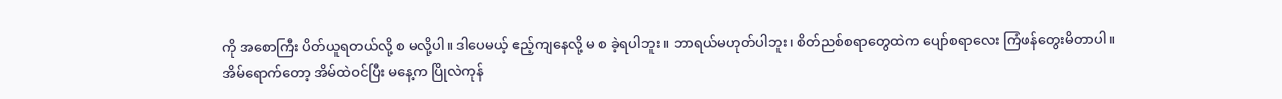ကို အစောကြီး ပိတ်ယူရတယ်လို့ စ မလို့ပါ။ ဒါပေမယ့် ဧည့်ကျနေလို့ မ စ ခဲ့ရပါဘူး။ ဘာရယ်မဟုတ်ပါဘူး၊ စိတ်ညစ်စရာတွေထဲက ပျော်စရာလေး ကြံဖန်တွေးမိတာပါ။
အိမ်ရောက်တော့ အိမ်ထဲဝင်ပြီး မနေ့က ပြိုလဲကုန်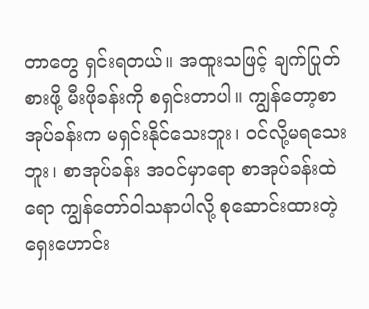တာတွေ ရှင်းရတယ်။ အထူးသဖြင့် ချက်ပြုတ်စားဖို့ မီးဖိုခန်းကို စရှင်းတာပါ။ ကျွန်တော့စာအုပ်ခန်းက မရှင်းနိုင်သေးဘူး၊ ဝင်လို့မရသေးဘူး၊ စာအုပ်ခန်း အဝင်မှာရော စာအုပ်ခန်းထဲရော ကျွန်တော်ဝါသနာပါလို့ စုဆောင်းထားတဲ့ ရှေးဟောင်း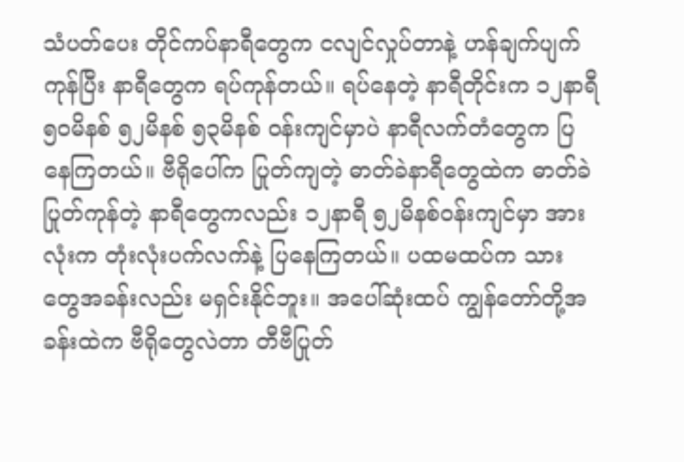သံပတ်ပေး တိုင်ကပ်နာရီတွေက ငလျင်လှုပ်တာနဲ့ ဟန်ချက်ပျက်ကုန်ပြီး နာရီတွေက ရပ်ကုန်တယ်။ ရပ်နေတဲ့ နာရီတိုင်းက ၁၂နာရီ၅၀မိနစ် ၅၂မိနစ် ၅၃မိနစ် ဝန်းကျင်မှာပဲ နာရီလက်တံတွေက ပြနေကြတယ်။ ဗီရိုပေါ်က ပြုတ်ကျတဲ့ ဓာတ်ခဲနာရီတွေထဲက ဓာတ်ခဲ ပြုတ်ကုန်တဲ့ နာရီတွေကလည်း ၁၂နာရီ ၅၂မိနစ်ဝန်းကျင်မှာ အားလုံးက တုံးလုံးပက်လက်နဲ့ ပြနေကြတယ်။ ပထမထပ်က သားတွေအခန်းလည်း မရှင်းနိုင်ဘူး။ အပေါ်ဆုံးထပ် ကျွန်တော်တို့အခန်းထဲက ဗီရိုတွေလဲတာ တီဗီပြုတ်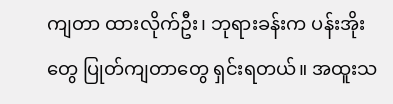ကျတာ ထားလိုက်ဦး၊ ဘုရားခန်းက ပန်းအိုးတွေ ပြုတ်ကျတာတွေ ရှင်းရတယ်။ အထူးသ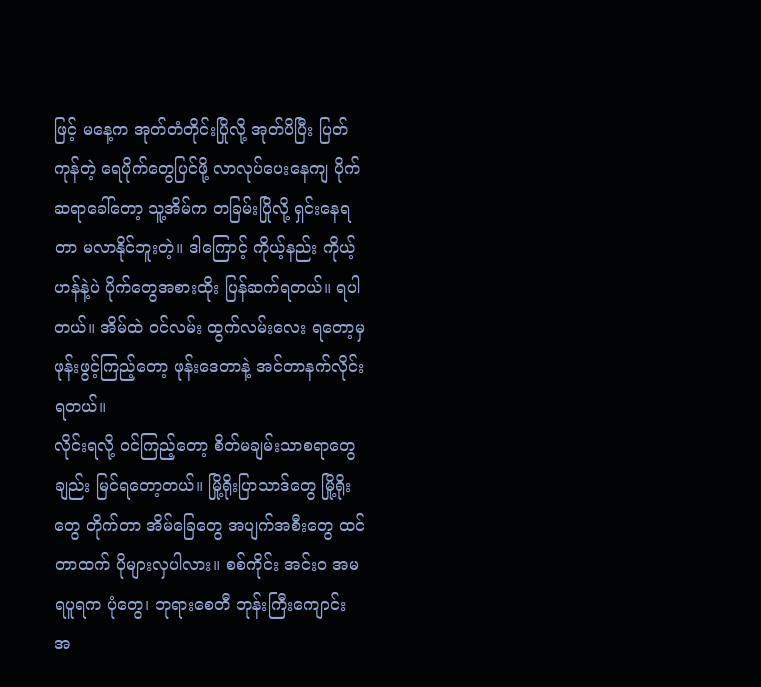ဖြင့် မနေ့က အုတ်တံတိုင်းပြိုလို့ အုတ်ပိပြီး ပြတ်ကုန်တဲ့ ရေပိုက်တွေပြင်ဖို့ လာလုပ်ပေးနေကျ ပိုက်ဆရာခေါ်တော့ သူ့အိမ်က တခြမ်းပြိုလို့ ရှင်းနေရတာ မလာနိုင်ဘူးတဲ့။ ဒါကြောင့် ကိုယ့်နည်း ကိုယ့်ဟန်နဲ့ပဲ ပိုက်တွေအစားထိုး ပြန်ဆက်ရတယ်။ ရပါတယ်။ အိမ်ထဲ ဝင်လမ်း ထွက်လမ်းလေး ရတော့မှ ဖုန်းဖွင့်ကြည့်တော့ ဖုန်းဒေတာနဲ့ အင်တာနက်လိုင်းရတယ်။
လိုင်းရလို့ ဝင်ကြည့်တော့ စိတ်မချမ်းသာစရာတွေချည်း မြင်ရတော့တယ်။ မြို့ရိုးပြာသာဒ်တွေ မြို့ရိုးတွေ တိုက်တာ အိမ်ခြေတွေ အပျက်အစီးတွေ ထင်တာထက် ပိုများလှပါလား။ စစ်ကိုင်း အင်းဝ အမရပူရက ပုံတွေ၊ ဘုရားစေတီ ဘုန်းကြီးကျောင်း အ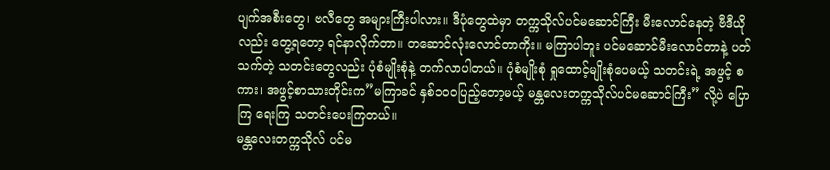ပျက်အစီးတွေ၊ ဗလီတွေ အများကြီးပါလား။ ဒီပုံတွေထဲမှာ တက္ကသိုလ်ပင်မဆောင်ကြီး မီးလောင်နေတဲ့ ဗီဒီယိုလည်း တွေ့ရတော့ ရင်နာလိုက်တာ။ တဆောင်လုံးလောင်တာကိုး။ မကြာပါဘူး ပင်မဆောင်မီးလောင်တာနဲ့ ပတ်သက်တဲ့ သတင်းတွေလည်း ပုံစံမျိုးစုံနဲ့ တက်လာပါတယ်။ ပုံစံမျိုးစုံ ရှုထောင့်မျိုးစုံပေမယ့် သတင်းရဲ့ အဖွင့် စကား၊ အဖွင့်စာသားတိုင်းက”မကြာခင် နှစ်၁၀ဝပြည့်တော့မယ့် မန္တလေးတက္ကသိုလ်ပင်မဆောင်ကြီး” လို့ပဲ ပြောကြ ရေးကြ သတင်းပေးကြတယ်။
မန္တလေးတက္ကသိုလ် ပင်မ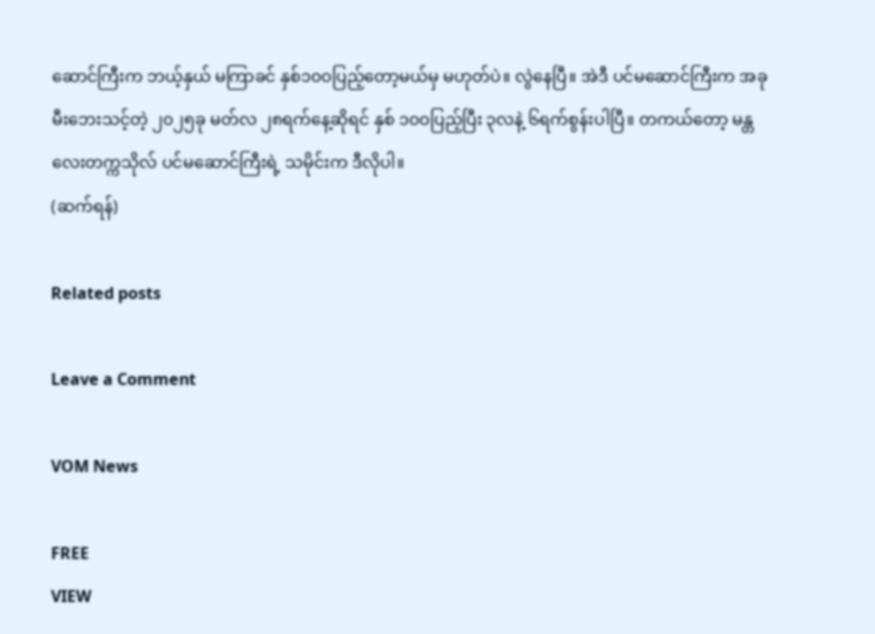ဆောင်ကြီးက ဘယ့်နှယ် မကြာခင် နှစ်၁၀ဝပြည့်တော့မယ်မှ မဟုတ်ပဲ။ လွဲနေပြီ။ အဲဒီ ပင်မဆောင်ကြီးက အခု မီးဘေးသင့်တဲ့ ၂၀၂၅ခု မတ်လ ၂၈ရက်နေ့ဆိုရင် နှစ် ၁၀ဝပြည့်ပြီး ၃လနဲ့ ၆ရက်စွန်းပါပြီ။ တကယ်တော့ မန္တလေးတက္ကသိုလ် ပင်မဆောင်ကြီးရဲ့ သမိုင်းက ဒီလိုပါ။
(ဆက်ရန်)

Related posts

Leave a Comment

VOM News

FREE
VIEW